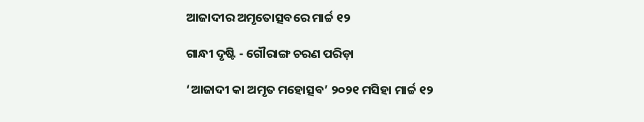ଆଜାଦୀର ଅମୃତୋତ୍ସବରେ ମାର୍ଚ୍ଚ ୧୨

ଗାନ୍ଧୀ ଦୃଷ୍ଟି - ଗୌରାଙ୍ଗ ଚରଣ ପରିଡ଼ା

‘ଆଜାଦୀ କା ଅମୃତ ମହୋତ୍ସବ’ ୨୦୨୧ ମସିହା ମାର୍ଚ୍ଚ ୧୨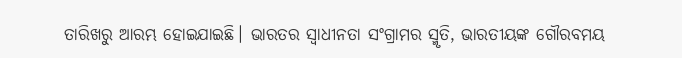ତାରିଖରୁ ଆରମ୍ଭ ହୋଇଯାଇଛି। ଭାରତର ସ୍ୱାଧୀନତା ସଂଗ୍ରାମର ସ୍ମୃତି, ଭାରତୀୟଙ୍କ ଗୌରବମୟ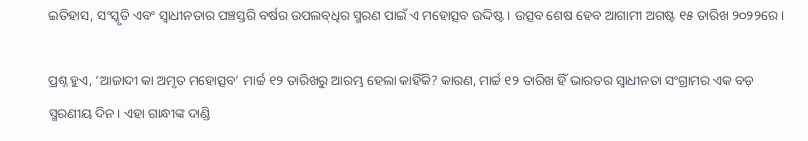ଇତିହାସ, ସଂସ୍କୃତି ଏବଂ ସ୍ୱାଧୀନତାର ପଞ୍ଚସ୍ତରି ବର୍ଷର ଉପଲବ୍‌ଧିର ସ୍ମରଣ ପାଇଁ ଏ ମହୋତ୍ସବ ଉଦ୍ଦିଷ୍ଟ। ଉତ୍ସବ ଶେଷ ହେବ ଆଗାମୀ ଅଗଷ୍ଟ ୧୫ ତାରିଖ ୨୦୨୨ରେ।

ପ୍ରଶ୍ନ ହୁଏ, ‘ଆଜାଦୀ କା ଅମୃତ ମହୋତ୍ସବ’ ମାର୍ଚ୍ଚ ୧୨ ତାରିଖରୁ ଆରମ୍ଭ ହେଲା କାହିଁକି? କାରଣ, ମାର୍ଚ୍ଚ ୧୨ ତାରିଖ ହିଁ ଭାରତର ସ୍ୱାଧୀନତା ସଂଗ୍ରାମର ଏକ ବଡ଼ ସ୍ମରଣୀୟ ଦିନ। ଏହା ଗାନ୍ଧୀଙ୍କ ଦାଣ୍ଡି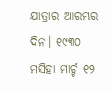ଯାତ୍ରାର ଆରମ୍ଭର ଦିନ। ୧୯୩୦ ମସିହା ମାର୍ଚ୍ଚ ୧୨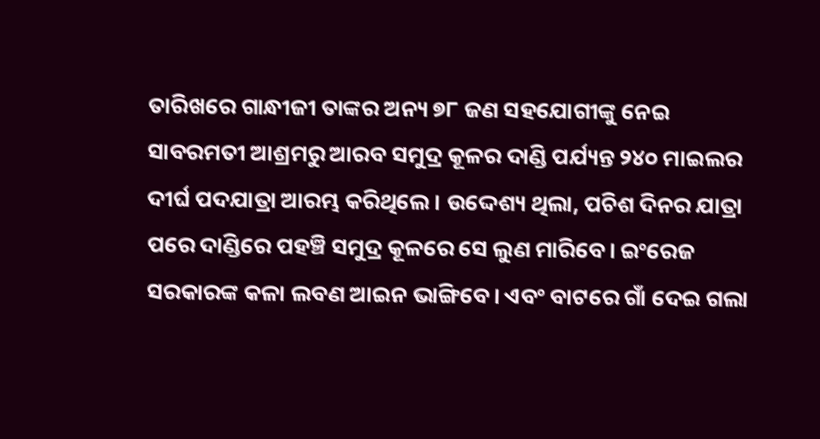ତାରିଖରେ ଗାନ୍ଧୀଜୀ ତାଙ୍କର ଅନ୍ୟ ୭୮ ଜଣ ସହଯୋଗୀଙ୍କୁ ନେଇ ସାବରମତୀ ଆଶ୍ରମରୁ ଆରବ ସମୁଦ୍ର କୂଳର ଦାଣ୍ଡି ପର୍ଯ୍ୟନ୍ତ ୨୪୦ ମାଇଲର ଦୀର୍ଘ ପଦଯାତ୍ରା ଆରମ୍ଭ କରିଥିଲେ। ଉଦ୍ଦେଶ୍ୟ ଥିଲା, ପଚିଶ ଦିନର ଯାତ୍ରା ପରେ ଦାଣ୍ଡିରେ ପହଞ୍ଚି ସମୁଦ୍ର କୂଳରେ ସେ ଲୁଣ ମାରିବେ। ଇଂରେଜ ସରକାରଙ୍କ କଳା ଲବଣ ଆଇନ ଭାଙ୍ଗିବେ। ଏବଂ ବାଟରେ ଗାଁ ଦେଇ ଗଲା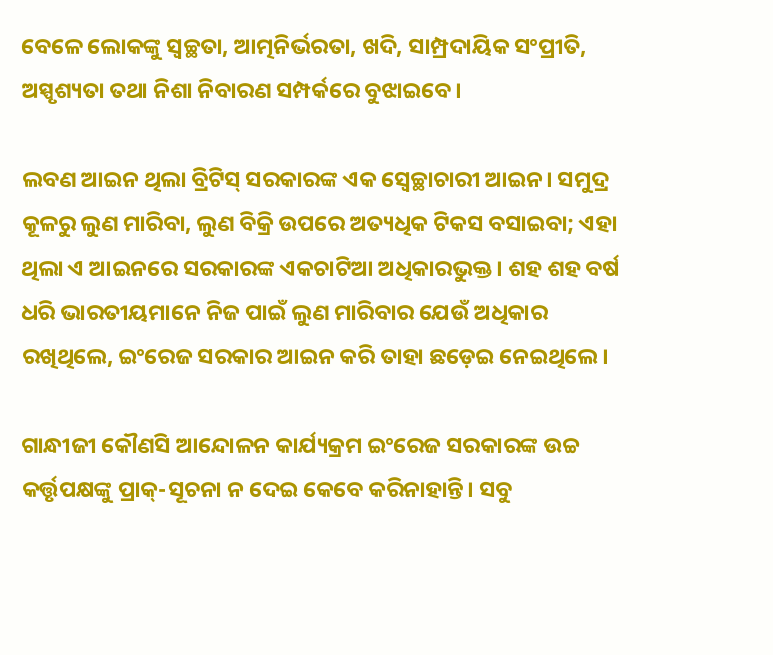ବେଳେ ଲୋକଙ୍କୁ ସ୍ୱଚ୍ଛତା, ଆତ୍ମନିର୍ଭରତା, ଖଦି, ସାମ୍ପ୍ରଦାୟିକ ସଂପ୍ରୀତି, ଅସ୍ପୃଶ୍ୟତା ତଥା ନିଶା ନିବାରଣ ସମ୍ପର୍କରେ ବୁଝାଇବେ।

ଲବଣ ଆଇନ ଥିଲା ବ୍ରିଟିସ୍‌ ସରକାରଙ୍କ ଏକ ସ୍ବେଚ୍ଛାଚାରୀ ଆଇନ। ସମୁଦ୍ର କୂଳରୁ ଲୁଣ ମାରିବା, ଲୁଣ ବିକ୍ରି ଉପରେ ଅତ୍ୟଧିକ ଟିକସ ବସାଇବା; ଏହା ଥିଲା ଏ ଆଇନରେ ସରକାରଙ୍କ ଏକଚାଟିଆ ଅଧିକାରଭୁକ୍ତ। ଶହ ଶହ ବର୍ଷ ଧରି ଭାରତୀୟମାନେ ନିଜ ପାଇଁ ଲୁଣ ମାରିବାର ଯେଉଁ ଅଧିକାର ରଖିଥିଲେ, ଇଂରେଜ ସରକାର ଆଇନ କରି ତାହା ଛଡ଼େଇ ନେଇଥିଲେ।

ଗାନ୍ଧୀଜୀ କୌଣସି ଆନ୍ଦୋଳନ କାର୍ଯ୍ୟକ୍ରମ ଇଂରେଜ ସରକାରଙ୍କ ଉଚ୍ଚ କର୍ତ୍ତୃପକ୍ଷଙ୍କୁ ପ୍ରାକ୍‌-ସୂଚନା ନ ଦେଇ କେବେ କରିନାହାନ୍ତି। ସବୁ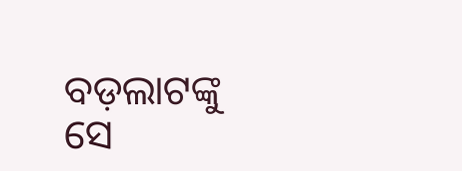ବଡ଼ଲାଟଙ୍କୁ ସେ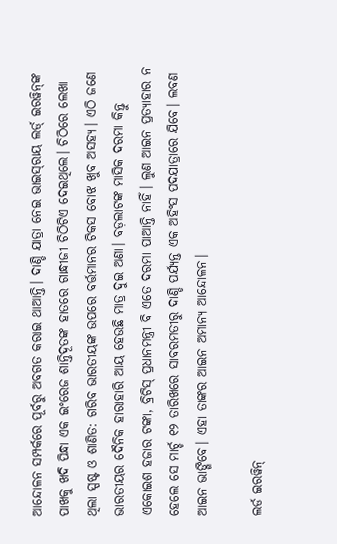ଆନ୍ଦୋଳନ ସମ୍ପର୍କରେ ପୂର୍ବରୁ ଅବଗତ କରାଇ ଥାଆନ୍ତି। ଦାଣ୍ଡି ଯାତ୍ରା ନେଇ ଭାଇସ୍‌ରାୟ ଲର୍ଡ‌୍ ଇରୱିନ୍‌ଙ୍କ ପାଖକୁ ଖଦି ପିନ୍ଧା ଏକ ଇଂରେଜ ଶାନ୍ତିଦୂତଙ୍କ ହାତରେ ଗାନ୍ଧୀଜୀ ଚିଠିଟିଏ ଦେଇଥିଲେ। ଚିଠିରେ ଲେଖା ଥିଲା ସ୍ପଷ୍ଟ ଓ ଶାଣିତ: ଗରିବ ଭାରତୀୟଙ୍କ ଉପରେ ବର୍ତ୍ତମାନର ଟିକସ ବୋଝ ଖୁବ ଅସହ୍ୟ। ଏଠି ଜଣେ ଭାରତୀୟର ଦୈନିକ ହାରାହାରି ଆୟ ହେଉଛି ମାତ୍ର ଦୁଇ ଅଣା। ବଡ଼ଲାଟଙ୍କ ମାସିକ ଦରମା କିନ୍ତୁ ଏକୋଇଶ ହଜାର ଟଙ୍କା, ବ୍ରିଟିସ୍‌ ପ୍ରଧାନମନ୍ତ୍ରୀ ବି ଏତେ ଦରମା ପାଆନ୍ତି ନାହିଁ। ଲୁଣ ଆଇନ ପ୍ରତ୍ୟାହାର ନ ହେଲେ ସେ ମାର୍ଚ୍ଚ ୧୨ ତାରିଖରେ ସାବରମତୀରୁ ଦାଣ୍ଡି ପର୍ଯ୍ୟନ୍ତ ଏକ ଅହିଂସ ପଦଯାତ୍ରାରେ ଯିବେ। ଲବଣ ଆଇନ ଭାଙ୍ଗିବେ। ଏହା ତାଙ୍କର ଆଇନ ଅମାନ୍ୟ ଆନ୍ଦୋଳନ।

ଲର୍ଡ ଇରୱିନ୍‌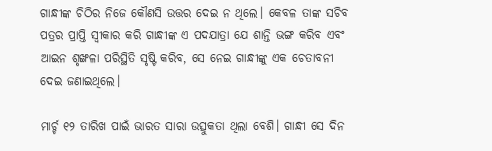ଗାନ୍ଧୀଙ୍କ ଚିଠିର ନିଜେ କୌଣସି ଉତ୍ତର ଦେଇ ନ ଥିଲେ। କେବଳ ତାଙ୍କ ସଚିବ ପତ୍ରର ପ୍ରାପ୍ତି ସ୍ୱୀକାର କରି ଗାନ୍ଧୀଙ୍କ ଏ ପଦଯାତ୍ରା ଯେ ଶାନ୍ତି ଭଙ୍ଗ କରିବ ଏବଂ ଆଇନ ଶୃଙ୍ଖଳା ପରିସ୍ଥିତି ସୃଷ୍ଟି କରିବ, ସେ ନେଇ ଗାନ୍ଧୀଙ୍କୁ ଏକ ଚେତାବନୀ ଦେଇ ଜଣାଇଥିଲେ।

ମାର୍ଚ୍ଚ ୧୨ ତାରିଖ ପାଇଁ ଭାରତ ସାରା ଉତ୍ସୁକତା ଥିଲା ବେଶି। ଗାନ୍ଧୀ ସେ ଦିନ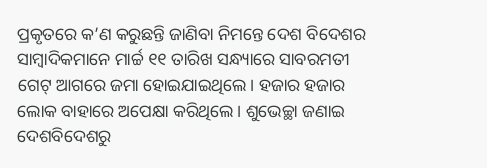ପ୍ରକୃତରେ କ’ଣ କରୁଛନ୍ତି ଜାଣିବା ନିମନ୍ତେ ଦେଶ ବିଦେଶର ସାମ୍ବାଦିକମାନେ ମାର୍ଚ୍ଚ ୧୧ ତାରିଖ ସନ୍ଧ୍ୟାରେ ସାବରମତୀ ଗେଟ୍‌ ଆଗରେ ଜମା ହୋଇଯାଇଥିଲେ। ହଜାର ହଜାର ଲୋକ ବାହାରେ ଅପେକ୍ଷା କରିଥିଲେ। ଶୁଭେଚ୍ଛା ଜଣାଇ ଦେଶବିଦେଶରୁ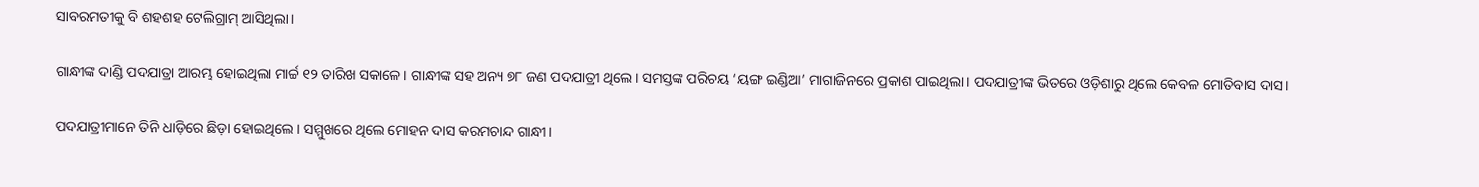ସାବରମତୀକୁ ବି ଶହଶହ ଟେଲିଗ୍ରାମ୍‌ ଆସିଥିଲା।

ଗାନ୍ଧୀଙ୍କ ଦାଣ୍ଡି ପଦଯାତ୍ରା ଆରମ୍ଭ ହୋଇଥିଲା ମାର୍ଚ୍ଚ ୧୨ ତାରିଖ ସକାଳେ। ଗାନ୍ଧୀଙ୍କ ସହ ଅନ୍ୟ ୭୮ ଜଣ ପଦଯାତ୍ରୀ ଥିଲେ। ସମସ୍ତଙ୍କ ପରିଚୟ ‘ୟଙ୍ଗ ଇଣ୍ଡିଆ’ ମାଗାଜିନରେ ପ୍ରକାଶ ପାଇଥିଲା। ପଦଯାତ୍ରୀଙ୍କ ଭିତରେ ଓଡ଼ିଶାରୁ ଥିଲେ କେବଳ ମୋତିବାସ ଦାସ।

ପଦଯାତ୍ରୀମାନେ ତିନି ଧାଡ଼ିରେ ଛିଡ଼ା ହୋଇଥିଲେ। ସମ୍ମୁଖରେ ଥିଲେ ମୋହନ ଦାସ କରମଚାନ୍ଦ ଗାନ୍ଧୀ।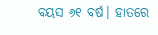ବୟସ ୬୧ ବର୍ଷ। ହାତରେ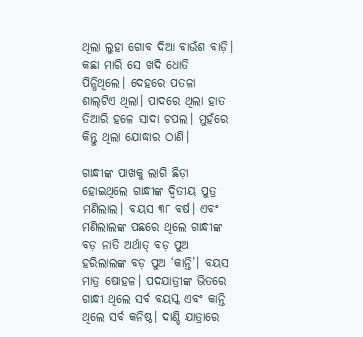ଥିଲା ଲୁହା ଗୋବ ଦିଆ ବାଉଁଶ ବାଡ଼ି। କଛା ମାରି ସେ ଖଦି ଧୋତି ପିନ୍ଧିଥିଲେ। ଦେହରେ ପତଳା ଶାଲ୍‌ଟିଏ ଥିଲା। ପାଦରେ ଥିଲା ହାତ ତିଆରି ହଳେ ସାଦା ଚପଲ। ମୁହଁରେ କିନ୍ତୁ ଥିଲା ଯୋଦ୍ଧାର ଠାଣି।

ଗାନ୍ଧୀଙ୍କ ପାଖକୁ ଲାଗି ଛିଡ଼ା ହୋଇଥିଲେ ଗାନ୍ଧୀଙ୍କ ଦ୍ବିତୀୟ ପୁତ୍ର ମଣିଲାଲ। ବୟସ ୩୮ ବର୍ଷ। ଏବଂ ମଣିଲାଲଙ୍କ ପଛରେ ଥିଲେ ଗାନ୍ଧୀଙ୍କ ବଡ଼ ନାତି ଅର୍ଥାତ୍‌ ବଡ଼ ପୁଅ ହରିଲାଲଙ୍କ ବଡ଼ ପୁଅ ‘କାନ୍ତି’। ବୟସ ମାତ୍ର ଷୋହଳ। ପଦଯାତ୍ରୀଙ୍କ ଭିତରେ ଗାନ୍ଧୀ ଥିଲେ ସର୍ବ ବୟସ୍କ ଏବଂ କାନ୍ତି ଥିଲେ ସର୍ବ କନିଷ୍ଠ। ଦାଣ୍ଡି ଯାତ୍ରାରେ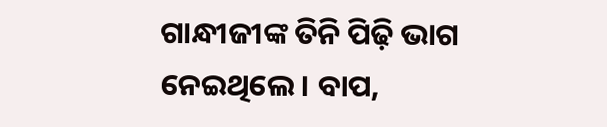ଗାନ୍ଧୀଜୀଙ୍କ ତିନି ପିଢ଼ି ଭାଗ ନେଇଥିଲେ। ବାପ,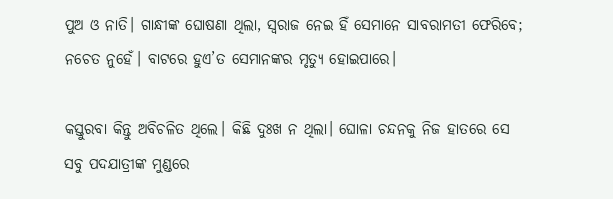ପୁଅ ଓ ନାତି। ଗାନ୍ଧୀଙ୍କ ଘୋଷଣା ଥିଲା, ସ୍ୱରାଜ ନେଇ ହିଁ ସେମାନେ ସାବରାମତୀ ଫେରିବେ; ନଚେତ ନୁହେଁ। ବାଟରେ ହୁଏ’ତ ସେମାନଙ୍କର ମୃତ୍ୟୁ ହୋଇପାରେ।

କସ୍ତୁରବା କିନ୍ତୁ ଅବିଚଳିତ ଥିଲେ। କିଛି ଦୁଃଖ ନ ଥିଲା। ଘୋଳା ଚନ୍ଦନକୁ ନିଜ ହାତରେ ସେ ସବୁ ପଦଯାତ୍ରୀଙ୍କ ମୁଣ୍ଡରେ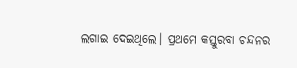ଲଗାଇ ଦେଇଥିଲେ। ପ୍ରଥମେ କସ୍ତୁରବା ଚନ୍ଦନର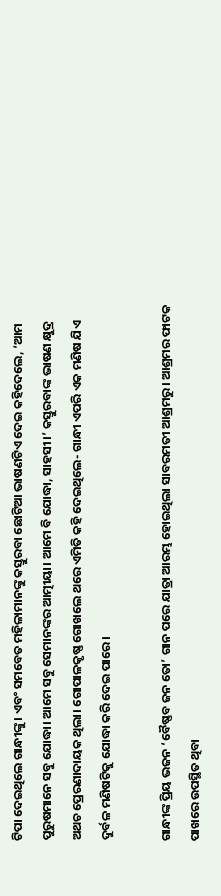ଟିପା ଦେଇଥିଲେ ଗାନ୍ଧୀଙ୍କୁ। ଏବଂ ସମବେତ ମହିଳାମାନଙ୍କୁ କସ୍ତୁରବା ଛୋଟିଆ ଭାଷଣଟିଏ ଦେଇ କହିଦେଲେ, ‘ଆମ ପୁରୁଷମାନେ ସବୁ ଯୋଦ୍ଧା। ଆମେ ସବୁ ସେମାନଙ୍କର ଆତ୍ମୀୟା। ଆମେ ବି ଯୋଦ୍ଧା, ସାହସୀ।’ କସ୍ତୁରବାଙ୍କ ଭାଷଣ କ୍ଷୁଦ୍ର ଅଥଚ ପ୍ରେରଣାଦାୟକ ଥିଲା। ଗୋପାଳକୃଷ୍ଣ ଗୋଖଲେ ଥରେ ଏମିତି କହି ଦେଇଥିଲେ- ଗାନ୍ଧୀ ଏପରି ଏକ ମଣିଷ ଯିଏ ଦୁର୍ବଳ ମଣିଷଟିକୁ ଯୋଦ୍ଧା କରି ଦେଇ ପାରେ।

ଗାନ୍ଧୀଙ୍କ ପ୍ରିୟ ଭଜନ ‘ବୈଷ୍ଣବ ଜନ ତୋ’ ଗାନ ପରେ ଯାତ୍ରା ଆରମ୍ଭ ହୋଇଥିଲା ସାବରମତୀ ଆଶ୍ରମରୁ। ଆଶ୍ରମର ଫାଟକ ପାଖରେ ଉପସ୍ଥିତ ଥିବା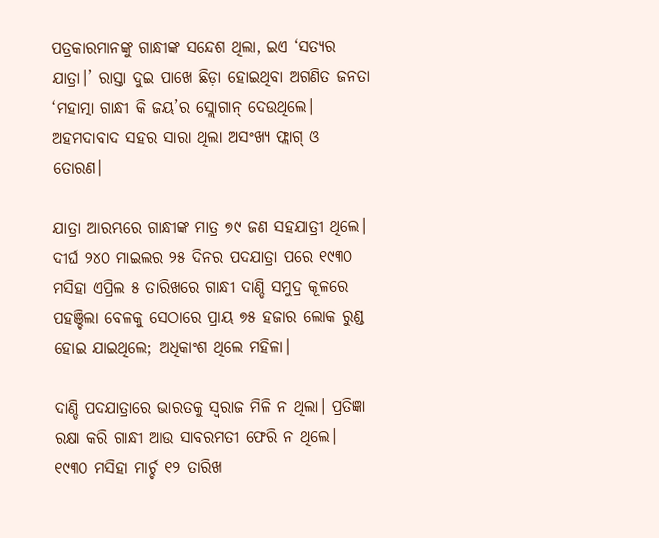ପତ୍ରକାରମାନଙ୍କୁ ଗାନ୍ଧୀଙ୍କ ସନ୍ଦେଶ ଥିଲା, ଇଏ ‘ସତ୍ୟର ଯାତ୍ରା।’ ରାସ୍ତା ଦୁଇ ପାଖେ ଛିଡ଼ା ହୋଇଥିବା ଅଗଣିତ ଜନତା ‘ମହାତ୍ମା ଗାନ୍ଧୀ କି ଜୟ’ର ସ୍ଲୋଗାନ୍‌ ଦେଉଥିଲେ। ଅହମଦାବାଦ ସହର ସାରା ଥିଲା ଅସଂଖ୍ୟ ଫ୍ଲାଗ୍‌ ଓ ତୋରଣ।

ଯାତ୍ରା ଆରମ୍ଭରେ ଗାନ୍ଧୀଙ୍କ ମାତ୍ର ୭୯ ଜଣ ସହଯାତ୍ରୀ ଥିଲେ। ଦୀର୍ଘ ୨୪୦ ମାଇଲର ୨୫ ଦିନର ପଦଯାତ୍ରା ପରେ ୧୯୩୦ ମସିହା ଏପ୍ରିଲ ୫ ତାରିଖରେ ଗାନ୍ଧୀ ଦାଣ୍ଡି ସମୁଦ୍ର କୂଳରେ ପହଞ୍ଚିଲା ବେଳକୁ ସେଠାରେ ପ୍ରାୟ ୭୫ ହଜାର ଲୋକ ରୁଣ୍ଡ ହୋଇ ଯାଇଥିଲେ; ଅଧିକାଂଶ ଥିଲେ ମହିଳା।

ଦାଣ୍ଡି ପଦଯାତ୍ରାରେ ଭାରତକୁ ସ୍ୱରାଜ ମିଳି ନ ଥିଲା। ପ୍ରତିଜ୍ଞା ରକ୍ଷା କରି ଗାନ୍ଧୀ ଆଉ ସାବରମତୀ ଫେରି ନ ଥିଲେ। ୧୯୩୦ ମସିହା ମାର୍ଚ୍ଚ ୧୨ ତାରିଖ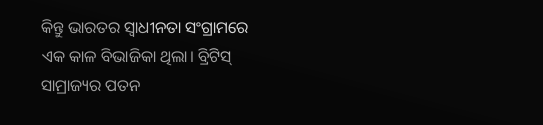କିନ୍ତୁ ଭାରତର ସ୍ୱାଧୀନତା ସଂଗ୍ରାମରେ ଏକ କାଳ ବିଭାଜିକା ଥିଲା। ବ୍ରିଟିସ୍‌ ସାମ୍ରାଜ୍ୟର ପତନ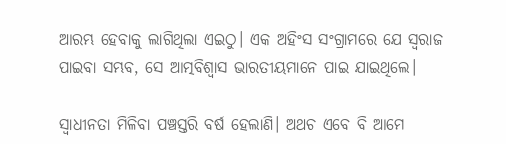ଆରମ୍ଭ ହେବାକୁ ଲାଗିଥିଲା ଏଇଠୁ। ଏକ ଅହିଂସ ସଂଗ୍ରାମରେ ଯେ ସ୍ୱରାଜ ପାଇବା ସମ୍ଭବ, ସେ ଆତ୍ମବିଶ୍ୱାସ ଭାରତୀୟମାନେ ପାଇ ଯାଇଥିଲେ।

ସ୍ୱାଧୀନତା ମିଳିବା ପଞ୍ଚସ୍ତରି ବର୍ଷ ହେଲାଣି। ଅଥଚ ଏବେ ବି ଆମେ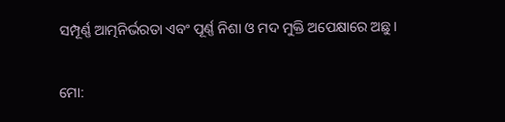ସମ୍ପୂର୍ଣ୍ଣ ଆତ୍ମନିର୍ଭରତା ଏବଂ ପୂର୍ଣ୍ଣ ନିଶା ଓ ମଦ ମୁକ୍ତି ଅପେକ୍ଷାରେ ଅଛୁ।

ମୋ: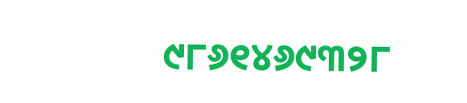୯୮୬୧୪୬୯୩୨୮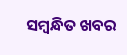ସମ୍ବନ୍ଧିତ ଖବର